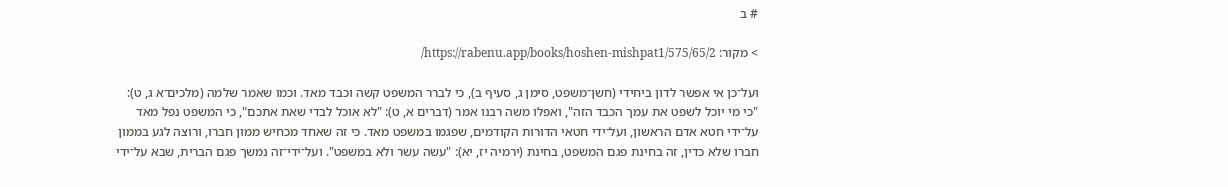# ב

> מקור: https://rabenu.app/books/hoshen-mishpat1/575/65/2/

ועל־כן אי אפשר לדון ביחידי (חשן־משפט, סימן ג, סעיף ב), כי לברר המשפט קשה וכבד מאד. וכמו שאמר שלמה (מלכים־א ג, ט): "כי מי יוכל לשפט את עמך הכבד הזה", ואפלו משה רבנו אמר (דברים א, ט): "לא אוכל לבדי שאת אתכם", כי המשפט נפל מאד על־ידי חטא אדם הראשון, ועל־ידי חטאי הדורות הקודמים, שפגמו במשפט מאד. כי זה שאחד מכחיש ממון חברו, ורוצה לגע בממון חברו שלא כדין, זה בחינת פגם המשפט, בחינת (ירמיה יז, יא): "עשה עשר ולא במשפט". ועל־ידי־זה נמשך פגם הברית, שבא על־ידי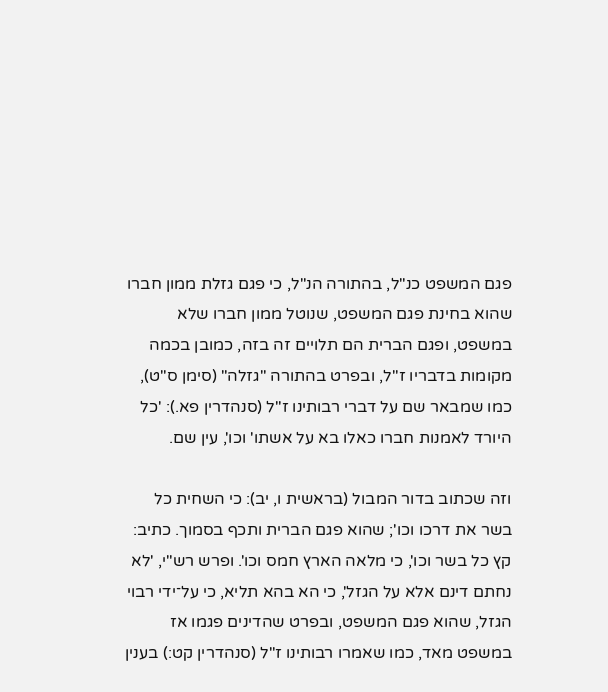פגם המשפט כנ"ל, בהתורה הנ"ל, כי פגם גזלת ממון חברו שהוא בחינת פגם המשפט, שנוטל ממון חברו שלא במשפט, ופגם הברית הם תלויים זה בזה, כמובן בכמה מקומות בדבריו ז"ל, ובפרט בהתורה "גזלה" (סימן ס"ט), כמו שמבאר שם על דברי רבותינו ז"ל (סנהדרין פא.): 'כל היורד לאמנות חברו כאלו בא על אשתו' וכו', עין שם.

וזה שכתוב בדור המבול (בראשית ו, יב): כי השחית כל בשר את דרכו וכו'; שהוא פגם הברית ותכף בסמוך. כתיב: קץ כל בשר וכו', כי מלאה הארץ חמס וכו'. ופרש רש"י, 'לא נחתם דינם אלא על הגזל', כי הא בהא תליא, כי על־ידי רבוי הגזל, שהוא פגם המשפט, ובפרט שהדינים פגמו אז במשפט מאד, כמו שאמרו רבותינו ז"ל (סנהדרין קט:) בענין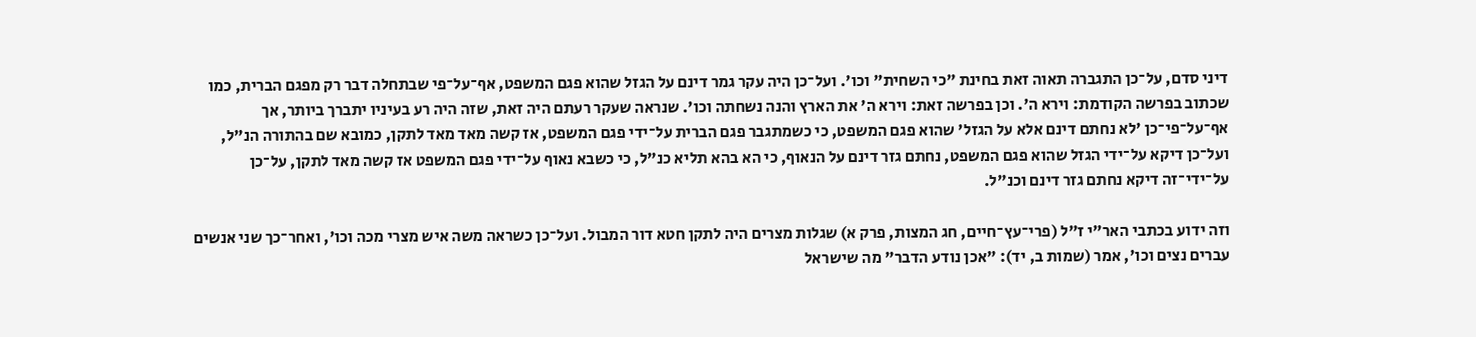דיני סדם, על־כן התגברה תאוה זאת בחינת "כי השחית" וכו'. ועל־כן היה עקר גמר דינם על הגזל שהוא פגם המשפט, אף־על־פי שבתחלה דבר רק מפגם הברית, כמו שכתוב בפרשה הקודמת: וירא ה'. וכן בפרשה זאת: וירא ה' את הארץ והנה נשחתה וכו'. שנראה שעקר רעתם היה זאת, שזה היה רע בעיניו יתברך ביותר, אך אף־על־פי־כן 'לא נחתם דינם אלא על הגזל' שהוא פגם המשפט, כי כשמתגבר פגם הברית על־ידי פגם המשפט, אז קשה מאד מאד לתקן, כמובא שם בהתורה הנ"ל, ועל־כן דיקא על־ידי הגזל שהוא פגם המשפט, נחתם גזר דינם על הנאוף, כי הא בהא תליא כנ"ל, כי כשבא נאוף על־ידי פגם המשפט אז קשה מאד לתקן, על־כן על־ידי־זה דיקא נחתם גזר דינם וכנ"ל.

וזה ידוע בכתבי האר"י ז"ל (פרי־עץ־חיים, חג המצות, פרק א) שגלות מצרים היה לתקן חטא דור המבול. ועל־כן כשראה משה איש מצרי מכה וכו', ואחר־כך שני אנשים עברים נצים וכו', אמר (שמות ב, יד): "אכן נודע הדבר" מה שישראל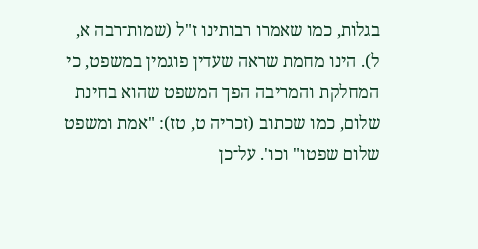בגלות, כמו שאמרו רבותינו ז"ל (שמות־רבה א, ל). הינו מחמת שראה שעדין פוגמין במשפט, כי המחלקת והמריבה הפך המשפט שהוא בחינת שלום, כמו שכתוב (זכריה ט, טז): "אמת ומשפט שלום שפטו" וכו'. על־כן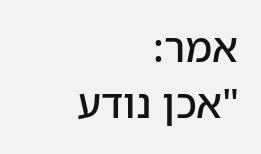אמר: "אכן נודע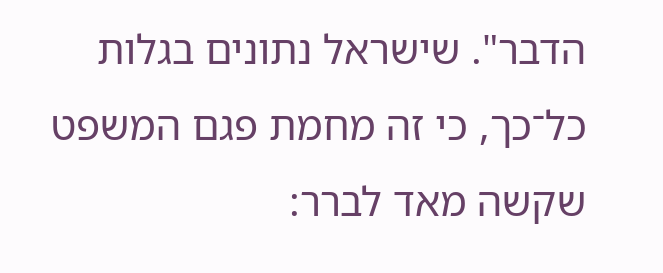הדבר". שישראל נתונים בגלות כל־כך, כי זה מחמת פגם המשפט שקשה מאד לברר: